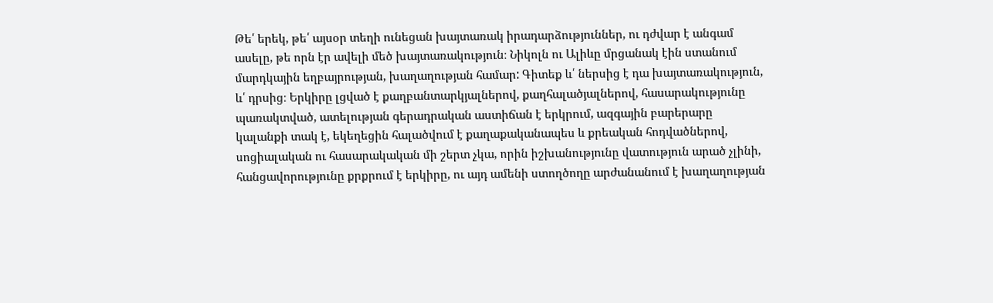Թե՛ երեկ, թե՛ այսօր տեղի ունեցան խայտառակ իրադարձություններ, ու դժվար է անգամ ասելը, թե որն էր ավելի մեծ խայտառակություն։ Նիկոլն ու Ալիևը մրցանակ էին ստանում մարդկային եղբայրության, խաղաղության համար: Գիտեք և՛ ներսից է դա խայտառակություն, և՛ դրսից։ Երկիրը լցված է քաղբանտարկյալներով, քաղհալածյալներով, հասարակությունը պառակտված, ատելության գերադրական աստիճան է երկրում, ազգային բարերարը կալանքի տակ է, եկեղեցին հալածվում է քաղաքականապես և քրեական հոդվածներով, սոցիալական ու հասարակական մի շերտ չկա, որին իշխանությունը վատություն արած չլինի, հանցավորությունը քրքրում է երկիրը, ու այդ ամենի ստողծողը արժանանում է խաղաղության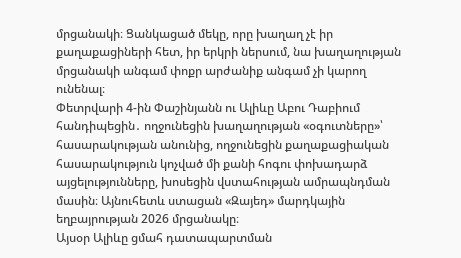մրցանակի։ Ցանկացած մեկը, որը խաղաղ չէ իր քաղաքացիների հետ, իր երկրի ներսում, նա խաղաղության մրցանակի անգամ փոքր արժանիք անգամ չի կարող ունենալ։
Փետրվարի 4-ին Փաշինյանն ու Ալիևը Աբու Դաբիում հանդիպեցին․ ողջունեցին խաղաղության «օգուտները»՝ հասարակության անունից, ողջունեցին քաղաքացիական հասարակություն կոչված մի քանի հոգու փոխադարձ այցելությունները, խոսեցին վստահության ամրապնդման մասին։ Այնուհետև ստացան «Զայեդ» մարդկային եղբայրության 2026 մրցանակը։
Այսօր Ալիևը ցմահ դատապարտման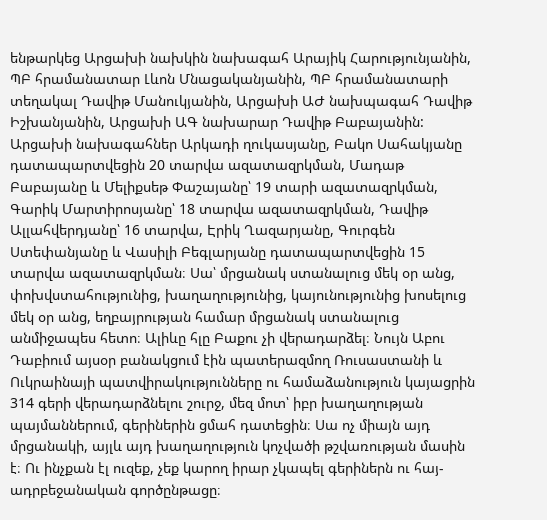ենթարկեց Արցախի նախկին նախագահ Արայիկ Հարությունյանին, ՊԲ հրամանատար Լևոն Մնացականյանին, ՊԲ հրամանատարի տեղակալ Դավիթ Մանուկյանին, Արցախի ԱԺ նախպագահ Դավիթ Իշխանյանին, Արցախի ԱԳ նախարար Դավիթ Բաբայանին: Արցախի նախագահներ Արկադի ղուկասյանը, Բակո Սահակյանը դատապարտվեցին 20 տարվա ազատազրկման, Մադաթ Բաբայանը և Մելիքսեթ Փաշայանը՝ 19 տարի ազատազրկման, Գարիկ Մարտիրոսյանը՝ 18 տարվա ազատազրկման, Դավիթ Ալլահվերդյանը՝ 16 տարվա, Էրիկ Ղազարյանը, Գուրգեն Ստեփանյանը և Վասիլի Բեգլարյանը դատապարտվեցին 15 տարվա ազատազրկման։ Սա՝ մրցանակ ստանալուց մեկ օր անց, փոխվստահությունից, խաղաղությունից, կայունությունից խոսելուց մեկ օր անց, եղբայրության համար մրցանակ ստանալուց անմիջապես հետո։ Ալիևը հլը Բաքու չի վերադարձել։ Նույն Աբու Դաբիում այսօր բանակցում էին պատերազմող Ռուսաստանի և Ուկրաինայի պատվիրակությունները ու համաձանություն կայացրին 314 գերի վերադարձնելու շուրջ, մեզ մոտ՝ իբր խաղաղության պայմաններում, գերիներին ցմահ դատեցին։ Սա ոչ միայն այդ մրցանակի, այլև այդ խաղաղություն կոչվածի թշվառության մասին է։ Ու ինչքան էլ ուզեք, չեք կարող իրար չկապել գերիներն ու հայ-ադրբեջանական գործընթացը։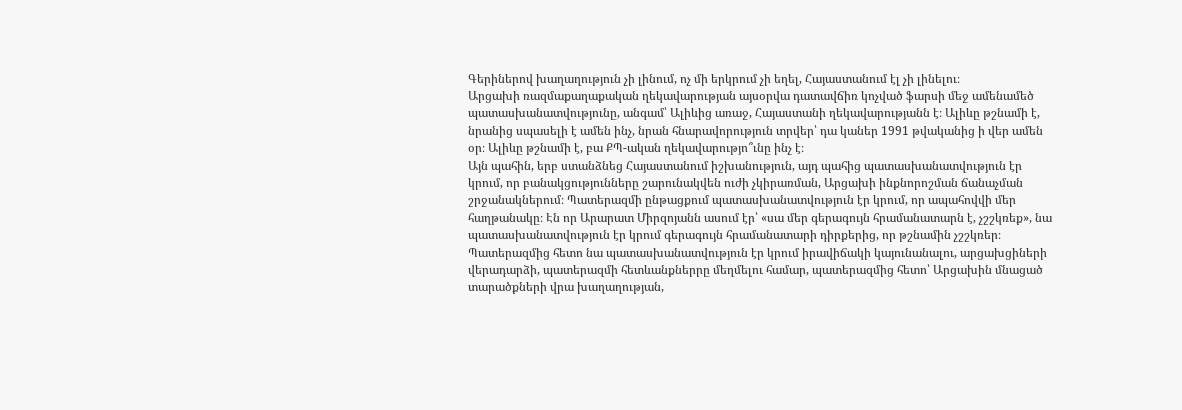Գերիներով խաղաղություն չի լինում, ոչ մի երկրում չի եղել, Հայաստանում էլ չի լինելու։
Արցախի ռազմաքաղաքական ղեկավարության այսօրվա դատավճիռ կոչված ֆարսի մեջ ամենամեծ պատասխանատվությունը, անգամ՝ Ալիևից առաջ, Հայաստանի ղեկավարությանն է։ Ալիևը թշնամի է, նրանից սպասելի է ամեն ինչ, նրան հնարավորություն տրվեր՝ դա կաներ 1991 թվականից ի վեր ամեն օր։ Ալիևը թշնամի է, բա ՔՊ-ական ղեկավարությո՞ւնը ինչ է։
Այն պահին, երբ ստանձնեց Հայաստանում իշխանություն, այդ պահից պատասխանատվություն էր կրում, որ բանակցությունները շարունակվեն ուժի չկիրառման, Արցախի ինքնորոշման ճանաչման շրջանակներում։ Պատերազմի ընթացքում պատասխանատվություն էր կրում, որ ապահովվի մեր հաղթանակը։ Էն որ Արարատ Միրզոյանն ասում էր՝ «սա մեր գերագույն հրամանատարն է, չշշկռեք», նա պատասխանատվություն էր կրում գերագույն հրամանատարի դիրքերից, որ թշնամին չշշկռեր։ Պատերազմից հետո նա պատասխանատվություն էր կրում իրավիճակի կայունանալու, արցախցիների վերադարձի, պատերազմի հետևանքներրը մեղմելու համար, պատերազմից հետո՝ Արցախին մնացած տարածքների վրա խաղաղության,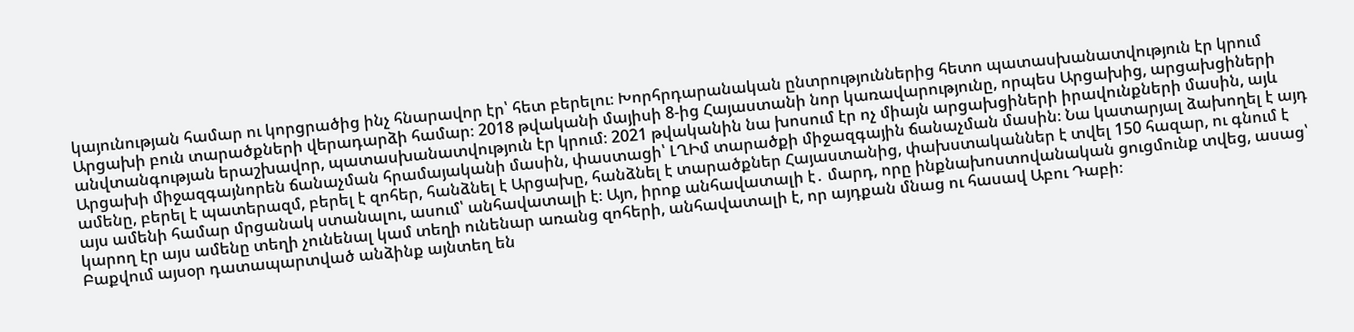կայունության համար ու կորցրածից ինչ հնարավոր էր՝ հետ բերելու։ Խորհրդարանական ընտրություններից հետո պատասխանատվություն էր կրում Արցախի բուն տարածքների վերադարձի համար։ 2018 թվականի մայիսի 8-ից Հայաստանի նոր կառավարությունը, որպես Արցախից, արցախցիների անվտանգության երաշխավոր, պատասխանատվություն էր կրում։ 2021 թվականին նա խոսում էր ոչ միայն արցախցիների իրավունքների մասին, այև Արցախի միջազգայնորեն ճանաչման հրամայականի մասին, փաստացի՝ ԼՂԻմ տարածքի միջազգային ճանաչման մասին։ Նա կատարյալ ձախողել է այդ ամենը, բերել է պատերազմ, բերել է զոհեր, հանձնել է Արցախը, հանձնել է տարածքներ Հայաստանից, փախստականներ է տվել 150 հազար, ու գնում է այս ամենի համար մրցանակ ստանալու, ասում՝ անհավատալի է։ Այո, իրոք անհավատալի է․ մարդ, որը ինքնախոստովանական ցուցմունք տվեց, ասաց՝ կարող էր այս ամենը տեղի չունենալ կամ տեղի ունենար առանց զոհերի, անհավատալի է, որ այդքան մնաց ու հասավ Աբու Դաբի։
Բաքվում այսօր դատապարտված անձինք այնտեղ են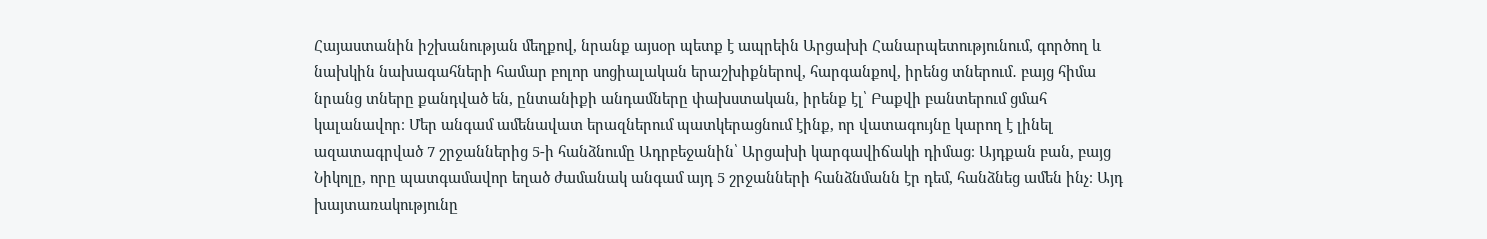Հայաստանին իշխանության մեղքով, նրանք այսօր պետք է ապրեին Արցախի Հանարպետությունում, գործող և նախկին նախագահների համար բոլոր սոցիալական երաշխիքներով, հարգանքով, իրենց տներում․ բայց հիմա նրանց տները քանդված են, ընտանիքի անդամները փախստական, իրենք էլ՝ Բաքվի բանտերում ցմահ կալանավոր։ Մեր անգամ ամենավատ երազներում պատկերացնում էինք, որ վատագույնը կարող է լինել ազատագրված 7 շրջաններից 5-ի հանձնումը Ադրբեջանին՝ Արցախի կարգավիճակի դիմաց։ Այդքան բան, բայց Նիկոլը, որը պատգամավոր եղած ժամանակ անգամ այդ 5 շրջանների հանձնմանն էր դեմ, հանձնեց ամեն ինչ։ Այդ խայտառակությունը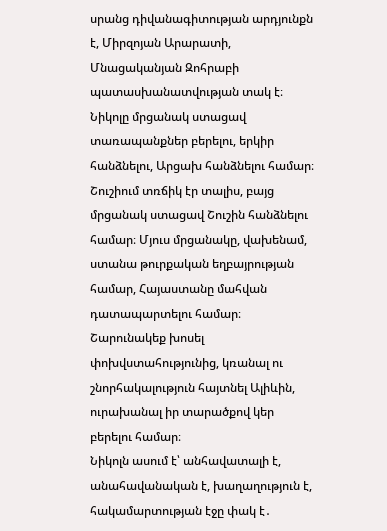սրանց դիվանագիտության արդյունքն է, Միրզոյան Արարատի, Մնացականյան Զոհրաբի պատասխանատվության տակ է։
Նիկոլը մրցանակ ստացավ տառապանքներ բերելու, երկիր հանձնելու, Արցախ հանձնելու համար։ Շուշիում տռճիկ էր տալիս, բայց մրցանակ ստացավ Շուշին հանձնելու համար։ Մյուս մրցանակը, վախենամ, ստանա թուրքական եղբայրության համար, Հայաստանը մահվան դատապարտելու համար։ Շարունակեք խոսել փոխվստահությունից, կռանալ ու շնորհակալություն հայտնել Ալիևին, ուրախանալ իր տարածքով կեր բերելու համար։
Նիկոլն ասում է՝ անհավատալի է, անահավանական է, խաղաղություն է, հակամարտության էջը փակ է․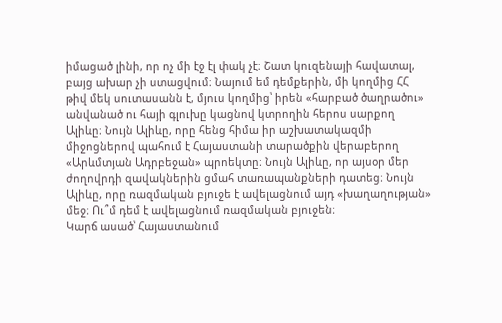իմացած լինի, որ ոչ մի էջ էլ փակ չէ։ Շատ կուզենայի հավատալ, բայց ախար չի ստացվում։ Նայում եմ դեմքերին, մի կողմից ՀՀ թիվ մեկ սուտասանն է, մյուս կողմից՝ իրեն «հարբած ծաղրածու» անվանած ու հայի գլուխը կացնով կտրողին հերոս սարքող Ալիևը։ Նույն Ալիևը, որը հենց հիմա իր աշխատակազմի միջոցներով պահում է Հայաստանի տարածքին վերաբերող «Արևմտյան Ադրբեջան» պրոեկտը։ Նույն Ալիևը, որ այսօր մեր ժողովրդի զավակներին ցմահ տառապանքների դատեց։ Նույն Ալիևը, որը ռազմական բյուջե է ավելացնում այդ «խաղաղության» մեջ։ Ու՞մ դեմ է ավելացնում ռազմական բյուջեն։
Կարճ ասած՝ Հայաստանում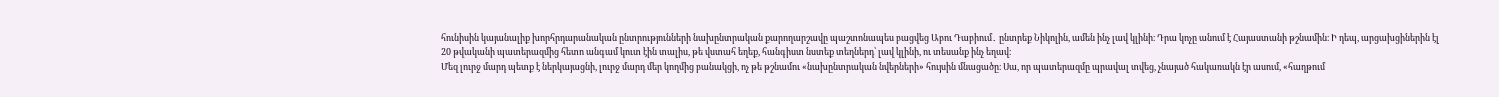հունիսին կայանալիք խորհրդարանական ընտրությունների նախընտրական քարողարշավը պաշտոնապես բացվեց Աբու Դաբիում․ ընտրեք Նիկոլին, ամեն ինչ լավ կլինի։ Դրա կոչը անում է Հայաստանի թշնամին։ Ի դեպ, արցախցիներին էլ 20 թվականի պատերազմից հետո անգամ կուտ էին տալիս, թե վստահ եղեք, հանգիստ նստեք տեղներդ՝ լավ կլինի, ու տեսանք ինչ եղավ։
Մեզ լուրջ մարդ պետք է ներկայացնի, լուրջ մարդ մեր կողմից բանակցի, ոչ թե թշնամու «նախընտրական նվերների» հույսին մնացածը։ Սա, որ պատերազմը պրավալ տվեց, չնայած հակառակն էր ասում, «հաղթում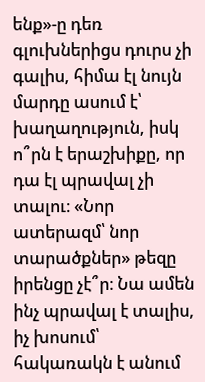ենք»-ը դեռ գլուխներիցս դուրս չի գալիս, հիմա էլ նույն մարդը ասում է՝ խաղաղություն, իսկ ո՞րն է երաշխիքը, որ դա էլ պրավալ չի տալու։ «Նոր ատերազմ՝ նոր տարածքներ» թեզը իրենցը չէ՞ր։ Նա ամեն ինչ պրավալ է տալիս, իչ խոսում՝ հակառակն է անում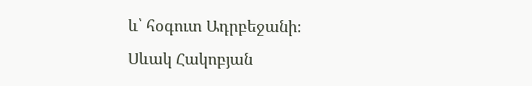և՝ հօգուտ Ադրբեջանի։
Սևակ Հակոբյան